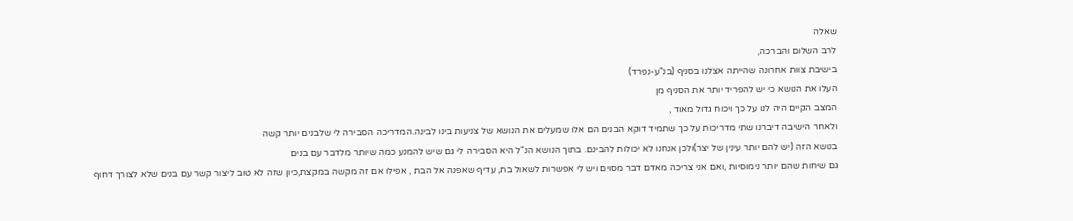שאלה
לרב השלום והברכה,
בישיבת צוות אחרונה שהייתה אצלנו בסניף (בנ"ע-נפרד)
העלו את הנושא כי יש להפריד יותר את הסניף מן
המצב הקיים היה לנו על כך ויכוח גדול מאוד ,
ולאחר הישיבה דיברנו שתי מדריכות על כך שתמיד דוקא הבנים הם אלו שמעלים את הנושא של צניעות בינו לבינה.המדריכה הסבירה לי שלבנים יותר קשה
בנושא הזה (יש להם יותר עינין של יצר)ולכן אנחנו לא יכולות להבינם. בתוך הנושא הנ"ל היא הסבירה לי גם שיש להמנע כמה שיותר מלדבר עם בנים
גם שיחות שהם יותר נימוסיות ,ואם אני צריכה מאדם דבר מסוים ויש לי אפשרות לשאול בת, עדיף שאפנה אל הבת , אפילו אם זה מקשה במקצת,כיון שזה לא טוב ליצור קשר עם בנים שלא לצורך דחוף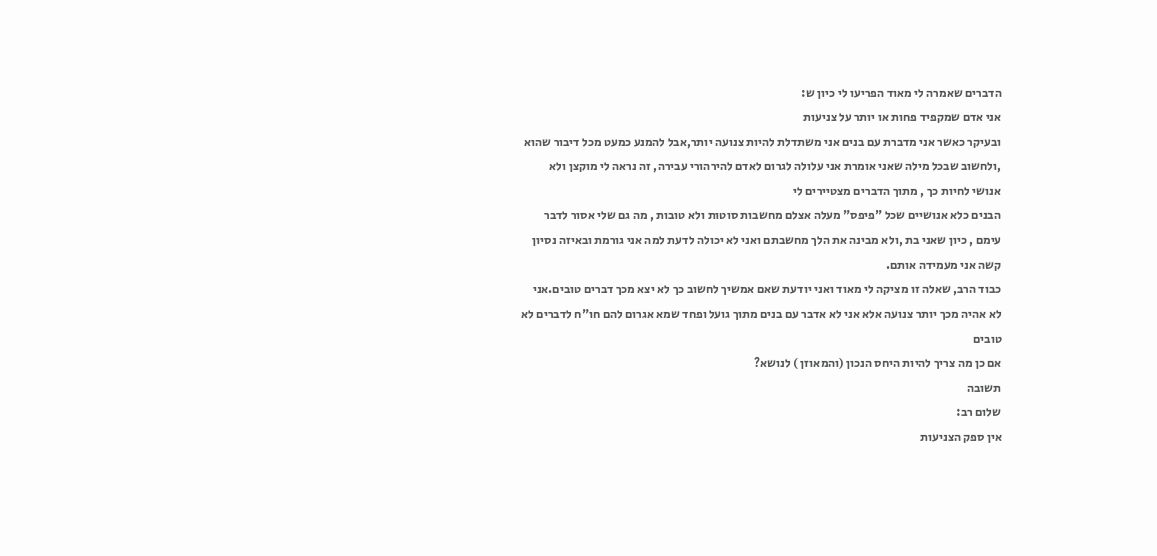הדברים שאמרה לי מאוד הפריעו לי כיון ש:
אני אדם שמקפיד פחות או יותר על צניעות
ובעיקר כאשר אני מדברת עם בנים אני משתדלת להיות צנועה יותר,אבל להמנע כמעט מכל דיבור שהוא ,ולחשוב שבכל מילה שאני אומרת אני עלולה לגרום לאדם להירהורי עבירה, זה נראה לי מוקצן ולא אנושי לחיות כך , מתוך הדברים מצטיירים לי
הבנים כלא אנושיים שכל "פיפס" מעלה אצלם מחשבות סוטות ולא טובות , מה גם שלי אסור לדבר עימם , כיון שאני בת ,ולא מבינה את הלך מחשבתם ואני לא יכולה לדעת למה אני גורמת ובאיזה נסיון קשה אני מעמידה אותם.
כבוד הרב, שאלה זו מציקה לי מאוד ואני יודעת שאם אמשיך לחשוב כך לא יצא מכך דברים טובים.אני לא אהיה מכך יותר צנועה אלא אני לא אדבר עם בנים מתוך גועל ופחד שמא אגרום להם חו"ח לדברים לא טובים
אם כן מה צריך להיות היחס הנכון (והמאוזן ) לנושא?
תשובה
שלום רב:
אין ספק הצניעות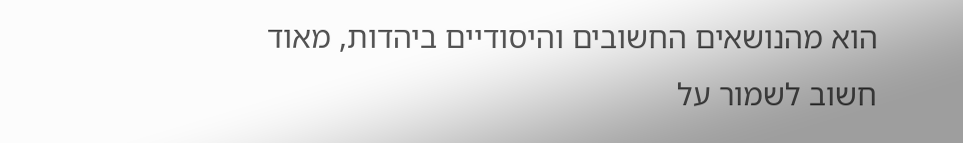הוא מהנושאים החשובים והיסודיים ביהדות, מאוד חשוב לשמור על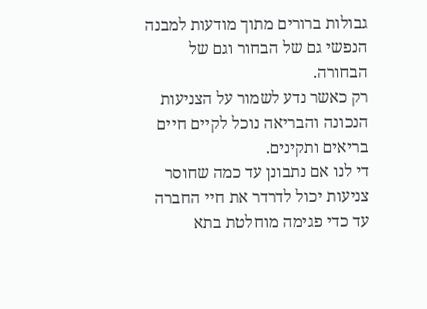גבולות ברורים מתוך מודעות למבנה הנפשי גם של הבחור וגם של הבחורה.
רק כאשר נדע לשמור על הצניעות הנכונה והבריאה נוכל לקיים חיים בריאים ותקינים.
די לנו אם נתבונן עד כמה שחוסר צניעות יכול לדרדר את חיי החברה עד כדי פגימה מוחלטת בתא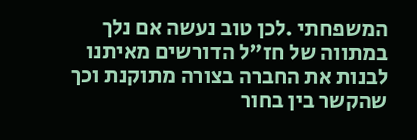המשפחתי .לכן טוב נעשה אם נלך במתווה של חז"ל הדורשים מאיתנו לבנות את החברה בצורה מתוקנת וכך שהקשר בין בחור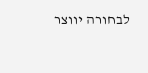לבחורה יווצר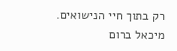רק בתוך חיי הנישואים.
מיכאל ברום